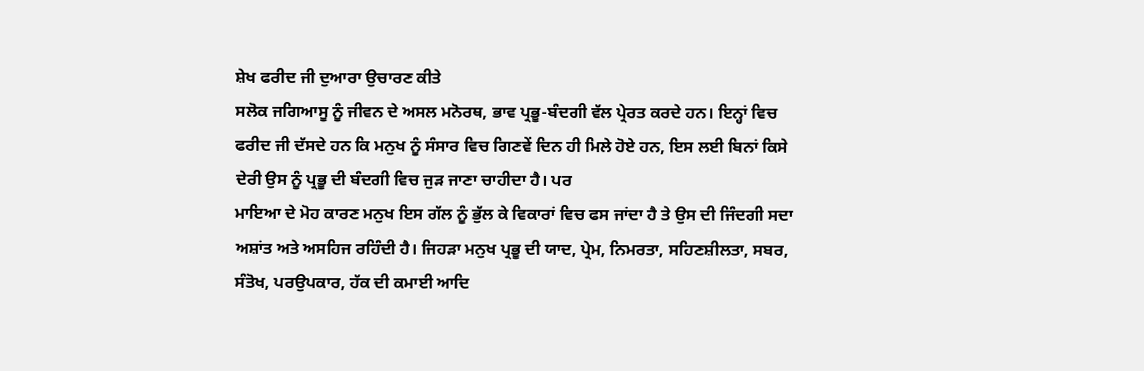ਸ਼ੇਖ ਫਰੀਦ ਜੀ ਦੁਆਰਾ ਉਚਾਰਣ ਕੀਤੇ
ਸਲੋਕ ਜਗਿਆਸੂ ਨੂੰ ਜੀਵਨ ਦੇ ਅਸਲ ਮਨੋਰਥ, ਭਾਵ ਪ੍ਰਭੂ-ਬੰਦਗੀ ਵੱਲ ਪ੍ਰੇਰਤ ਕਰਦੇ ਹਨ। ਇਨ੍ਹਾਂ ਵਿਚ ਫਰੀਦ ਜੀ ਦੱਸਦੇ ਹਨ ਕਿ ਮਨੁਖ ਨੂੰ ਸੰਸਾਰ ਵਿਚ ਗਿਣਵੇਂ ਦਿਨ ਹੀ ਮਿਲੇ ਹੋਏ ਹਨ, ਇਸ ਲਈ ਬਿਨਾਂ ਕਿਸੇ ਦੇਰੀ ਉਸ ਨੂੰ ਪ੍ਰਭੂ ਦੀ ਬੰਦਗੀ ਵਿਚ ਜੁੜ ਜਾਣਾ ਚਾਹੀਦਾ ਹੈ। ਪਰ
ਮਾਇਆ ਦੇ ਮੋਹ ਕਾਰਣ ਮਨੁਖ ਇਸ ਗੱਲ ਨੂੰ ਭੁੱਲ ਕੇ ਵਿਕਾਰਾਂ ਵਿਚ ਫਸ ਜਾਂਦਾ ਹੈ ਤੇ ਉਸ ਦੀ ਜਿੰਦਗੀ ਸਦਾ ਅਸ਼ਾਂਤ ਅਤੇ ਅਸਹਿਜ ਰਹਿੰਦੀ ਹੈ। ਜਿਹੜਾ ਮਨੁਖ ਪ੍ਰਭੂ ਦੀ ਯਾਦ, ਪ੍ਰੇਮ, ਨਿਮਰਤਾ, ਸਹਿਣਸ਼ੀਲਤਾ, ਸਬਰ, ਸੰਤੋਖ, ਪਰਉਪਕਾਰ, ਹੱਕ ਦੀ ਕਮਾਈ ਆਦਿ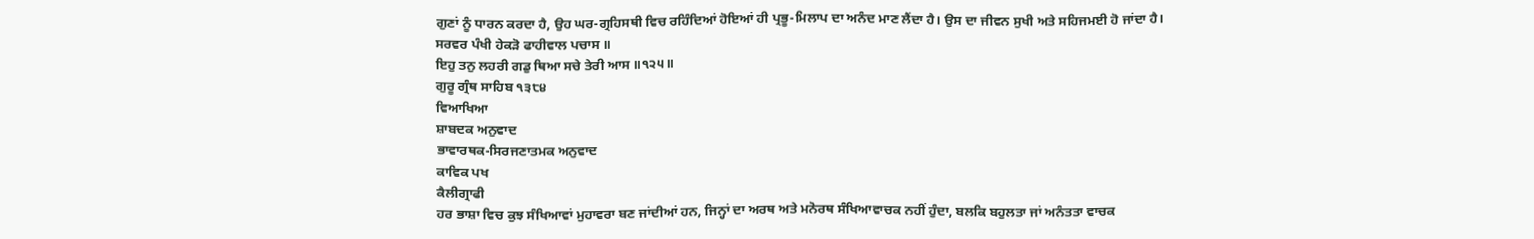ਗੁਣਾਂ ਨੂੰ ਧਾਰਨ ਕਰਦਾ ਹੈ, ਉਹ ਘਰ-ਗ੍ਰਹਿਸਥੀ ਵਿਚ ਰਹਿੰਦਿਆਂ ਹੋਇਆਂ ਹੀ ਪ੍ਰਭੂ-ਮਿਲਾਪ ਦਾ ਅਨੰਦ ਮਾਣ ਲੈਂਦਾ ਹੈ। ਉਸ ਦਾ ਜੀਵਨ ਸੁਖੀ ਅਤੇ ਸਹਿਜਮਈ ਹੋ ਜਾਂਦਾ ਹੈ।
ਸਰਵਰ ਪੰਖੀ ਹੇਕੜੋ ਫਾਹੀਵਾਲ ਪਚਾਸ ॥
ਇਹੁ ਤਨੁ ਲਹਰੀ ਗਡੁ ਥਿਆ ਸਚੇ ਤੇਰੀ ਆਸ ॥੧੨੫॥
ਗੁਰੂ ਗ੍ਰੰਥ ਸਾਹਿਬ ੧੩੮੪
ਵਿਆਖਿਆ
ਸ਼ਾਬਦਕ ਅਨੁਵਾਦ
ਭਾਵਾਰਥਕ-ਸਿਰਜਣਾਤਮਕ ਅਨੁਵਾਦ
ਕਾਵਿਕ ਪਖ
ਕੈਲੀਗ੍ਰਾਫੀ
ਹਰ ਭਾਸ਼ਾ ਵਿਚ ਕੁਝ ਸੰਖਿਆਵਾਂ ਮੁਹਾਵਰਾ ਬਣ ਜਾਂਦੀਆਂ ਹਨ, ਜਿਨ੍ਹਾਂ ਦਾ ਅਰਥ ਅਤੇ ਮਨੋਰਥ ਸੰਖਿਆਵਾਚਕ ਨਹੀਂ ਹੁੰਦਾ, ਬਲਕਿ ਬਹੁਲਤਾ ਜਾਂ ਅਨੰਤਤਾ ਵਾਚਕ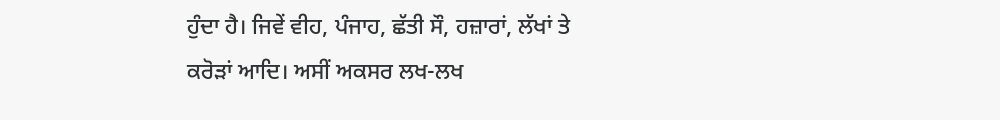ਹੁੰਦਾ ਹੈ। ਜਿਵੇਂ ਵੀਹ, ਪੰਜਾਹ, ਛੱਤੀ ਸੌ, ਹਜ਼ਾਰਾਂ, ਲੱਖਾਂ ਤੇ ਕਰੋੜਾਂ ਆਦਿ। ਅਸੀਂ ਅਕਸਰ ਲਖ-ਲਖ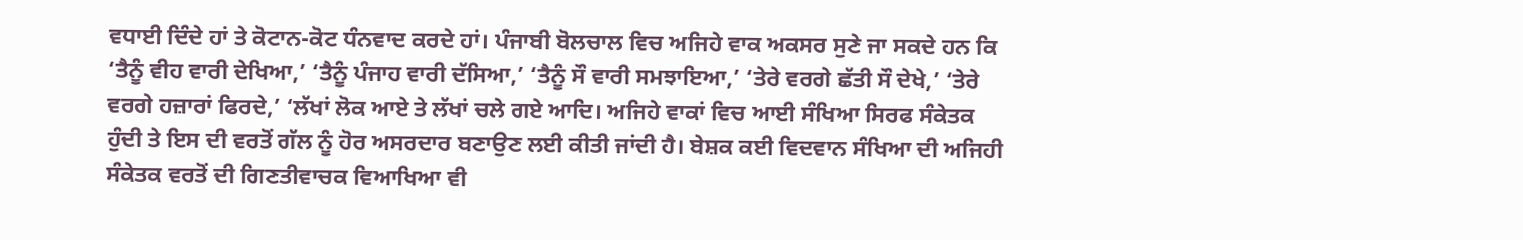ਵਧਾਈ ਦਿੰਦੇ ਹਾਂ ਤੇ ਕੋਟਾਨ-ਕੋਟ ਧੰਨਵਾਦ ਕਰਦੇ ਹਾਂ। ਪੰਜਾਬੀ ਬੋਲਚਾਲ ਵਿਚ ਅਜਿਹੇ ਵਾਕ ਅਕਸਰ ਸੁਣੇ ਜਾ ਸਕਦੇ ਹਨ ਕਿ ‘ਤੈਨੂੰ ਵੀਹ ਵਾਰੀ ਦੇਖਿਆ,’ ‘ਤੈਨੂੰ ਪੰਜਾਹ ਵਾਰੀ ਦੱਸਿਆ,’ ‘ਤੈਨੂੰ ਸੌ ਵਾਰੀ ਸਮਝਾਇਆ,’ ‘ਤੇਰੇ ਵਰਗੇ ਛੱਤੀ ਸੌ ਦੇਖੇ,’ ‘ਤੇਰੇ ਵਰਗੇ ਹਜ਼ਾਰਾਂ ਫਿਰਦੇ,’ ‘ਲੱਖਾਂ ਲੋਕ ਆਏ ਤੇ ਲੱਖਾਂ ਚਲੇ ਗਏ ਆਦਿ। ਅਜਿਹੇ ਵਾਕਾਂ ਵਿਚ ਆਈ ਸੰਖਿਆ ਸਿਰਫ ਸੰਕੇਤਕ ਹੁੰਦੀ ਤੇ ਇਸ ਦੀ ਵਰਤੋਂ ਗੱਲ ਨੂੰ ਹੋਰ ਅਸਰਦਾਰ ਬਣਾਉਣ ਲਈ ਕੀਤੀ ਜਾਂਦੀ ਹੈ। ਬੇਸ਼ਕ ਕਈ ਵਿਦਵਾਨ ਸੰਖਿਆ ਦੀ ਅਜਿਹੀ ਸੰਕੇਤਕ ਵਰਤੋਂ ਦੀ ਗਿਣਤੀਵਾਚਕ ਵਿਆਖਿਆ ਵੀ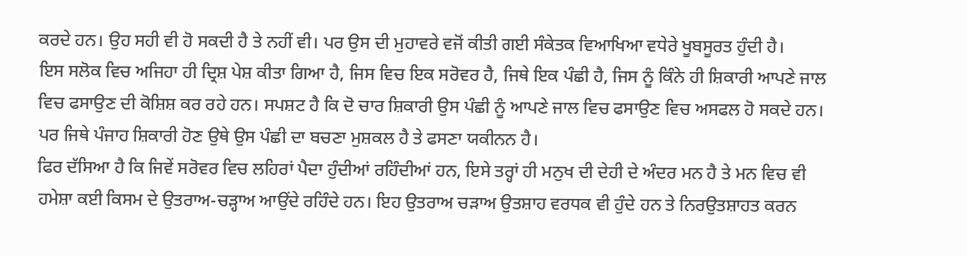ਕਰਦੇ ਹਨ। ਉਹ ਸਹੀ ਵੀ ਹੋ ਸਕਦੀ ਹੈ ਤੇ ਨਹੀਂ ਵੀ। ਪਰ ਉਸ ਦੀ ਮੁਹਾਵਰੇ ਵਜੋਂ ਕੀਤੀ ਗਈ ਸੰਕੇਤਕ ਵਿਆਖਿਆ ਵਧੇਰੇ ਖੂਬਸੂਰਤ ਹੁੰਦੀ ਹੈ।
ਇਸ ਸਲੋਕ ਵਿਚ ਅਜਿਹਾ ਹੀ ਦ੍ਰਿਸ਼ ਪੇਸ਼ ਕੀਤਾ ਗਿਆ ਹੈ, ਜਿਸ ਵਿਚ ਇਕ ਸਰੋਵਰ ਹੈ, ਜਿਥੇ ਇਕ ਪੰਛੀ ਹੈ, ਜਿਸ ਨੂੰ ਕਿੰਨੇ ਹੀ ਸ਼ਿਕਾਰੀ ਆਪਣੇ ਜਾਲ ਵਿਚ ਫਸਾਉਣ ਦੀ ਕੋਸ਼ਿਸ਼ ਕਰ ਰਹੇ ਹਨ। ਸਪਸ਼ਟ ਹੈ ਕਿ ਦੋ ਚਾਰ ਸ਼ਿਕਾਰੀ ਉਸ ਪੰਛੀ ਨੂੰ ਆਪਣੇ ਜਾਲ ਵਿਚ ਫਸਾਉਣ ਵਿਚ ਅਸਫਲ ਹੋ ਸਕਦੇ ਹਨ। ਪਰ ਜਿਥੇ ਪੰਜਾਹ ਸ਼ਿਕਾਰੀ ਹੋਣ ਉਥੇ ਉਸ ਪੰਛੀ ਦਾ ਬਚਣਾ ਮੁਸ਼ਕਲ ਹੈ ਤੇ ਫਸਣਾ ਯਕੀਨਨ ਹੈ।
ਫਿਰ ਦੱਸਿਆ ਹੈ ਕਿ ਜਿਵੇਂ ਸਰੋਵਰ ਵਿਚ ਲਹਿਰਾਂ ਪੈਦਾ ਹੁੰਦੀਆਂ ਰਹਿੰਦੀਆਂ ਹਨ, ਇਸੇ ਤਰ੍ਹਾਂ ਹੀ ਮਨੁਖ ਦੀ ਦੇਹੀ ਦੇ ਅੰਦਰ ਮਨ ਹੈ ਤੇ ਮਨ ਵਿਚ ਵੀ ਹਮੇਸ਼ਾ ਕਈ ਕਿਸਮ ਦੇ ਉਤਰਾਅ-ਚੜ੍ਹਾਅ ਆਉਂਦੇ ਰਹਿੰਦੇ ਹਨ। ਇਹ ਉਤਰਾਅ ਚੜਾਅ ਉਤਸ਼ਾਹ ਵਰਧਕ ਵੀ ਹੁੰਦੇ ਹਨ ਤੇ ਨਿਰਉਤਸ਼ਾਹਤ ਕਰਨ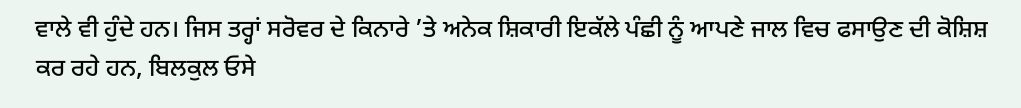ਵਾਲੇ ਵੀ ਹੁੰਦੇ ਹਨ। ਜਿਸ ਤਰ੍ਹਾਂ ਸਰੋਵਰ ਦੇ ਕਿਨਾਰੇ ’ਤੇ ਅਨੇਕ ਸ਼ਿਕਾਰੀ ਇਕੱਲੇ ਪੰਛੀ ਨੂੰ ਆਪਣੇ ਜਾਲ ਵਿਚ ਫਸਾਉਣ ਦੀ ਕੋਸ਼ਿਸ਼ ਕਰ ਰਹੇ ਹਨ, ਬਿਲਕੁਲ ਓਸੇ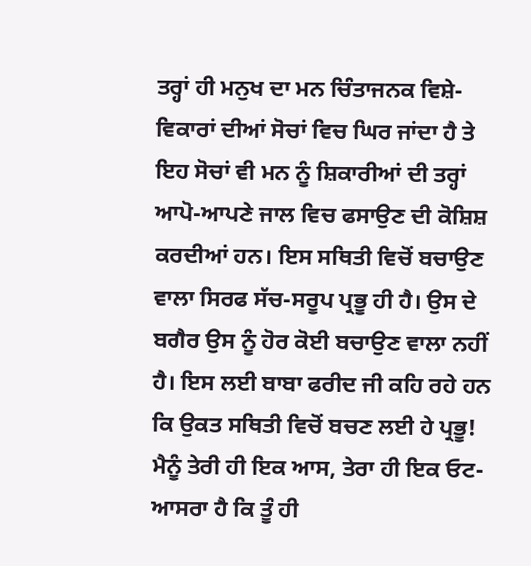ਤਰ੍ਹਾਂ ਹੀ ਮਨੁਖ ਦਾ ਮਨ ਚਿੰਤਾਜਨਕ ਵਿਸ਼ੇ-ਵਿਕਾਰਾਂ ਦੀਆਂ ਸੋਚਾਂ ਵਿਚ ਘਿਰ ਜਾਂਦਾ ਹੈ ਤੇ ਇਹ ਸੋਚਾਂ ਵੀ ਮਨ ਨੂੰ ਸ਼ਿਕਾਰੀਆਂ ਦੀ ਤਰ੍ਹਾਂ ਆਪੋ-ਆਪਣੇ ਜਾਲ ਵਿਚ ਫਸਾਉਣ ਦੀ ਕੋਸ਼ਿਸ਼ ਕਰਦੀਆਂ ਹਨ। ਇਸ ਸਥਿਤੀ ਵਿਚੋਂ ਬਚਾਉਣ ਵਾਲਾ ਸਿਰਫ ਸੱਚ-ਸਰੂਪ ਪ੍ਰਭੂ ਹੀ ਹੈ। ਉਸ ਦੇ ਬਗੈਰ ਉਸ ਨੂੰ ਹੋਰ ਕੋਈ ਬਚਾਉਣ ਵਾਲਾ ਨਹੀਂ ਹੈ। ਇਸ ਲਈ ਬਾਬਾ ਫਰੀਦ ਜੀ ਕਹਿ ਰਹੇ ਹਨ ਕਿ ਉਕਤ ਸਥਿਤੀ ਵਿਚੋਂ ਬਚਣ ਲਈ ਹੇ ਪ੍ਰਭੂ! ਮੈਨੂੰ ਤੇਰੀ ਹੀ ਇਕ ਆਸ, ਤੇਰਾ ਹੀ ਇਕ ਓਟ-ਆਸਰਾ ਹੈ ਕਿ ਤੂੰ ਹੀ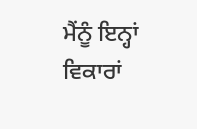ਮੈਂਨੂੰ ਇਨ੍ਹਾਂ ਵਿਕਾਰਾਂ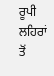ਰੂਪੀ ਲਹਿਰਾਂ ਤੋਂ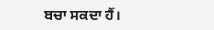ਬਚਾ ਸਕਦਾ ਹੈਂ।